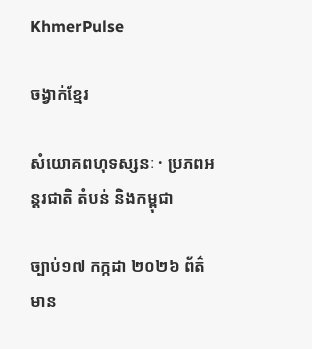KhmerPulse

ចង្វាក់ខ្មែរ

សំយោគពហុទស្សនៈ · ប្រភពអន្តរជាតិ តំបន់ និងកម្ពុជា

ច្បាប់១៧ កក្កដា ២០២៦ ព័ត៌មាន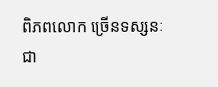ពិភពលោក ច្រើនទស្សនៈ ជា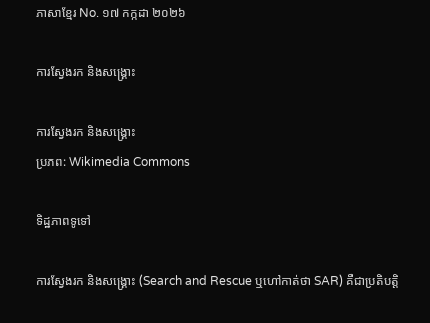ភាសាខ្មែរ No. ១៧ កក្កដា ២០២៦

ការស្វែងរក និងសង្គ្រោះ

ការស្វែងរក និងសង្គ្រោះ
ប្រភព: Wikimedia Commons

ទិដ្ឋភាពទូទៅ

ការស្វែងរក និងសង្គ្រោះ (Search and Rescue ឬហៅកាត់ថា SAR) គឺជាប្រតិបត្តិ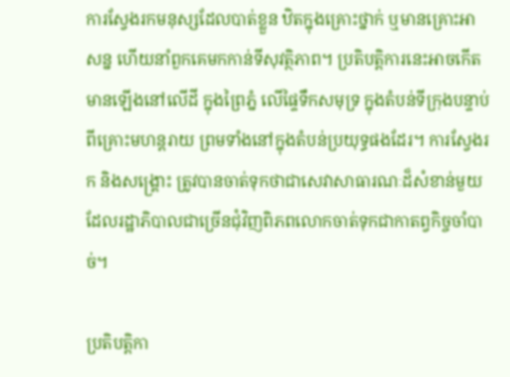ការស្វែងរកមនុស្សដែលបាត់ខ្លួន ឋិតក្នុងគ្រោះថ្នាក់ ឬមានគ្រោះអាសន្ន ហើយនាំពួកគេមកកាន់ទីសុវត្ថិភាព។ ប្រតិបត្តិការនេះអាចកើតមានឡើងនៅលើដី ក្នុងព្រៃភ្នំ លើផ្ទៃទឹកសមុទ្រ ក្នុងតំបន់ទីក្រុងបន្ទាប់ពីគ្រោះមហន្តរាយ ព្រមទាំងនៅក្នុងតំបន់ប្រយុទ្ធផងដែរ។ ការស្វែងរក និងសង្គ្រោះ ត្រូវបានចាត់ទុកថាជាសេវាសាធារណៈដ៏សំខាន់មួយ ដែលរដ្ឋាភិបាលជាច្រើនជុំវិញពិភពលោកចាត់ទុកជាកាតព្វកិច្ចចាំបាច់។

ប្រតិបត្តិកា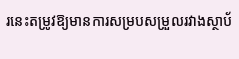រនេះតម្រូវឱ្យមានការសម្របសម្រួលរវាងស្ថាប័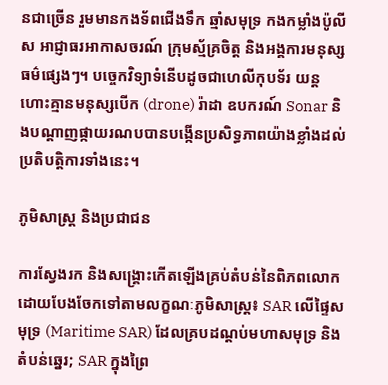នជាច្រើន រួមមានកងទ័ពជើងទឹក ឆ្មាំសមុទ្រ កងកម្លាំងប៉ូលីស អាជ្ញាធរអាកាសចរណ៍ ក្រុមស្ម័គ្រចិត្ត និងអង្គការមនុស្សធម៌ផ្សេងៗ។ បច្ចេកវិទ្យាទំនើបដូចជាហេលីកុបទ័រ យន្តហោះគ្មានមនុស្សបើក (drone) រ៉ាដា ឧបករណ៍ Sonar និងបណ្តាញផ្កាយរណបបានបង្កើនប្រសិទ្ធភាពយ៉ាងខ្លាំងដល់ប្រតិបត្តិការទាំងនេះ។

ភូមិសាស្ត្រ និងប្រជាជន

ការស្វែងរក និងសង្គ្រោះកើតឡើងគ្រប់តំបន់នៃពិភពលោក ដោយបែងចែកទៅតាមលក្ខណៈភូមិសាស្ត្រ៖ SAR លើផ្ទៃសមុទ្រ (Maritime SAR) ដែលគ្របដណ្តប់មហាសមុទ្រ និងតំបន់ឆ្នេរ; SAR ក្នុងព្រៃ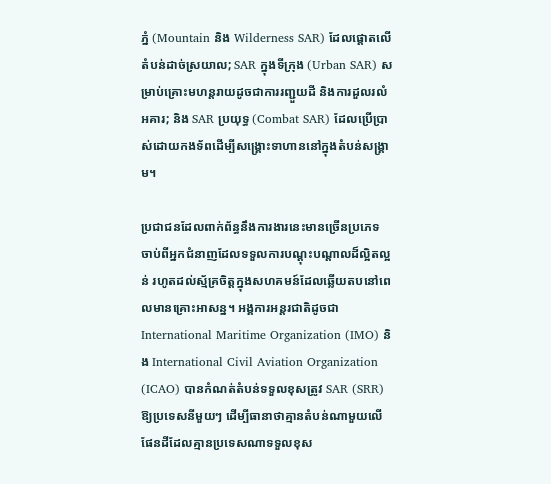ភ្នំ (Mountain និង Wilderness SAR) ដែលផ្តោតលើតំបន់ដាច់ស្រយាល; SAR ក្នុងទីក្រុង (Urban SAR) សម្រាប់គ្រោះមហន្តរាយដូចជាការរញ្ជួយដី និងការដួលរលំអគារ; និង SAR ប្រយុទ្ធ (Combat SAR) ដែលប្រើប្រាស់ដោយកងទ័ពដើម្បីសង្គ្រោះទាហាននៅក្នុងតំបន់សង្គ្រាម។

ប្រជាជនដែលពាក់ព័ន្ធនឹងការងារនេះមានច្រើនប្រភេទ ចាប់ពីអ្នកជំនាញដែលទទួលការបណ្តុះបណ្តាលដ៏ល្អិតល្អន់ រហូតដល់ស្ម័គ្រចិត្តក្នុងសហគមន៍ដែលឆ្លើយតបនៅពេលមានគ្រោះអាសន្ន។ អង្គការអន្តរជាតិដូចជា International Maritime Organization (IMO) និង International Civil Aviation Organization (ICAO) បានកំណត់តំបន់ទទួលខុសត្រូវ SAR (SRR) ឱ្យប្រទេសនីមួយៗ ដើម្បីធានាថាគ្មានតំបន់ណាមួយលើផែនដីដែលគ្មានប្រទេសណាទទួលខុស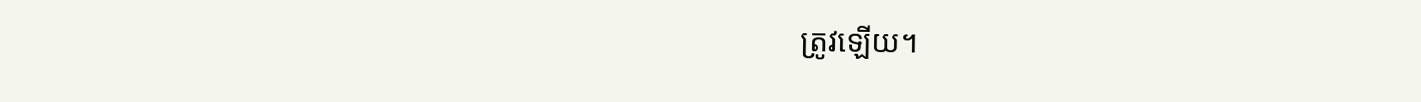ត្រូវឡើយ។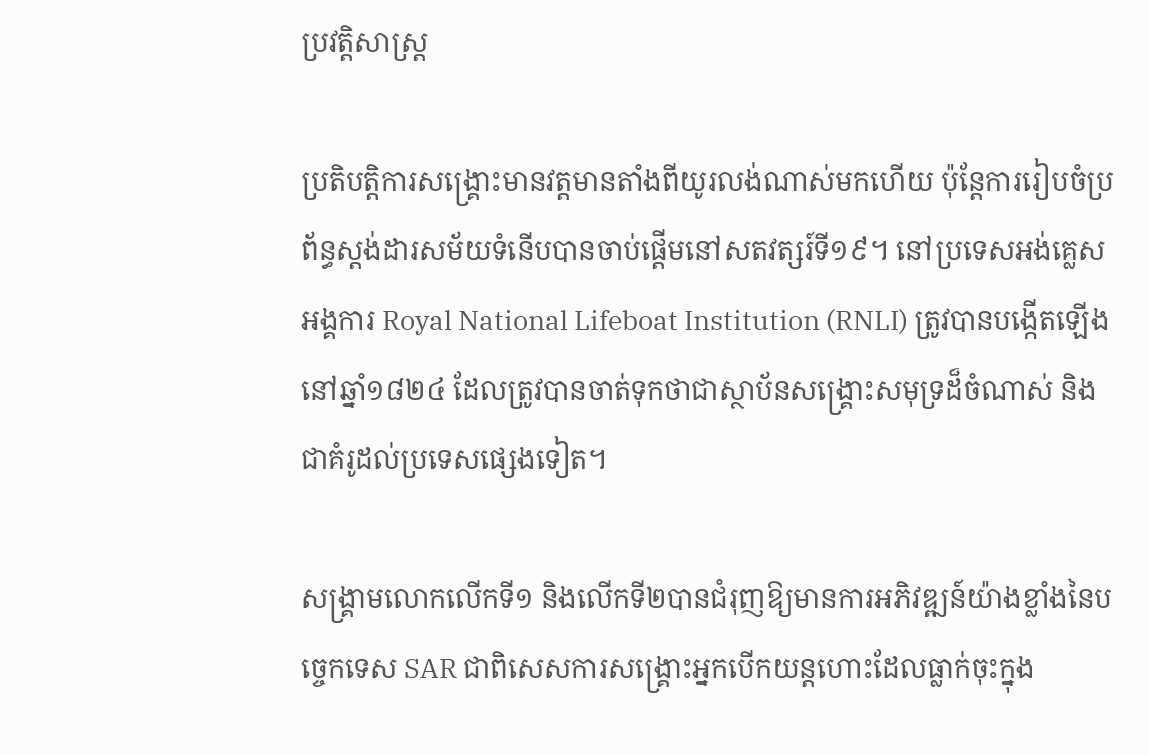ប្រវត្តិសាស្ត្រ

ប្រតិបត្តិការសង្គ្រោះមានវត្តមានតាំងពីយូរលង់ណាស់មកហើយ ប៉ុន្តែការរៀបចំប្រព័ន្ធស្តង់ដារសម័យទំនើបបានចាប់ផ្តើមនៅសតវត្សរ៍ទី១៩។ នៅប្រទេសអង់គ្លេស អង្គការ Royal National Lifeboat Institution (RNLI) ត្រូវបានបង្កើតឡើងនៅឆ្នាំ១៨២៤ ដែលត្រូវបានចាត់ទុកថាជាស្ថាប័នសង្គ្រោះសមុទ្រដ៏ចំណាស់ និងជាគំរូដល់ប្រទេសផ្សេងទៀត។

សង្គ្រាមលោកលើកទី១ និងលើកទី២បានជំរុញឱ្យមានការអភិវឌ្ឍន៍យ៉ាងខ្លាំងនៃបច្ចេកទេស SAR ជាពិសេសការសង្គ្រោះអ្នកបើកយន្តហោះដែលធ្លាក់ចុះក្នុង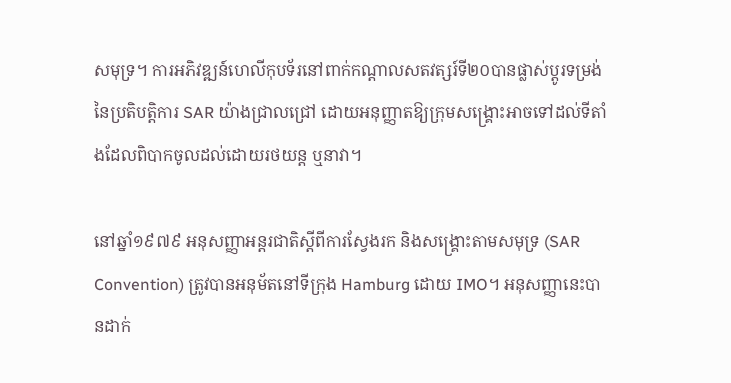សមុទ្រ។ ការអភិវឌ្ឍន៍ហេលីកុបទ័រនៅពាក់កណ្តាលសតវត្សរ៍ទី២០បានផ្លាស់ប្តូរទម្រង់នៃប្រតិបត្តិការ SAR យ៉ាងជ្រាលជ្រៅ ដោយអនុញ្ញាតឱ្យក្រុមសង្គ្រោះអាចទៅដល់ទីតាំងដែលពិបាកចូលដល់ដោយរថយន្ត ឬនាវា។

នៅឆ្នាំ១៩៧៩ អនុសញ្ញាអន្តរជាតិស្តីពីការស្វែងរក និងសង្គ្រោះតាមសមុទ្រ (SAR Convention) ត្រូវបានអនុម័តនៅទីក្រុង Hamburg ដោយ IMO។ អនុសញ្ញានេះបានដាក់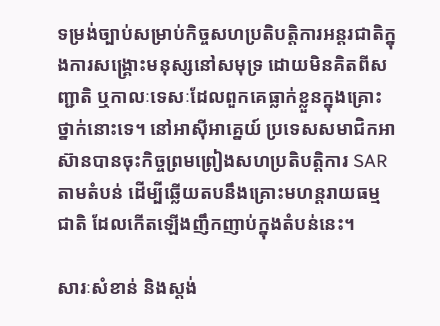ទម្រង់ច្បាប់សម្រាប់កិច្ចសហប្រតិបត្តិការអន្តរជាតិក្នុងការសង្គ្រោះមនុស្សនៅសមុទ្រ ដោយមិនគិតពីសញ្ជាតិ ឬកាលៈទេសៈដែលពួកគេធ្លាក់ខ្លួនក្នុងគ្រោះថ្នាក់នោះទេ។ នៅអាស៊ីអាគ្នេយ៍ ប្រទេសសមាជិកអាស៊ានបានចុះកិច្ចព្រមព្រៀងសហប្រតិបត្តិការ SAR តាមតំបន់ ដើម្បីឆ្លើយតបនឹងគ្រោះមហន្តរាយធម្មជាតិ ដែលកើតឡើងញឹកញាប់ក្នុងតំបន់នេះ។

សារៈសំខាន់ និងស្តង់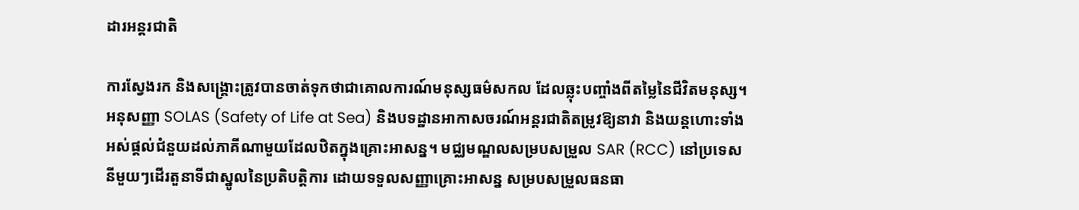ដារអន្តរជាតិ

ការស្វែងរក និងសង្គ្រោះត្រូវបានចាត់ទុកថាជាគោលការណ៍មនុស្សធម៌សកល ដែលឆ្លុះបញ្ចាំងពីតម្លៃនៃជីវិតមនុស្ស។ អនុសញ្ញា SOLAS (Safety of Life at Sea) និងបទដ្ឋានអាកាសចរណ៍អន្តរជាតិតម្រូវឱ្យនាវា និងយន្តហោះទាំងអស់ផ្តល់ជំនួយដល់ភាគីណាមួយដែលឋិតក្នុងគ្រោះអាសន្ន។ មជ្ឈមណ្ឌលសម្របសម្រួល SAR (RCC) នៅប្រទេសនីមួយៗដើរតួនាទីជាស្នូលនៃប្រតិបត្តិការ ដោយទទួលសញ្ញាគ្រោះអាសន្ន សម្របសម្រួលធនធា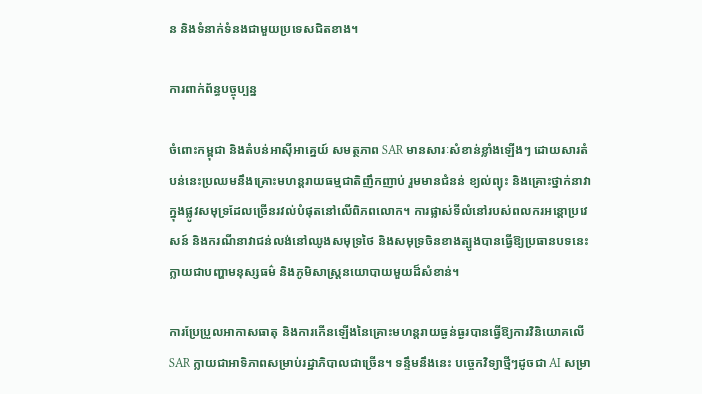ន និងទំនាក់ទំនងជាមួយប្រទេសជិតខាង។

ការពាក់ព័ន្ធបច្ចុប្បន្ន

ចំពោះកម្ពុជា និងតំបន់អាស៊ីអាគ្នេយ៍ សមត្ថភាព SAR មានសារៈសំខាន់ខ្លាំងឡើងៗ ដោយសារតំបន់នេះប្រឈមនឹងគ្រោះមហន្តរាយធម្មជាតិញឹកញាប់ រួមមានជំនន់ ខ្យល់ព្យុះ និងគ្រោះថ្នាក់នាវាក្នុងផ្លូវសមុទ្រដែលច្រើនរវល់បំផុតនៅលើពិភពលោក។ ការផ្លាស់ទីលំនៅរបស់ពលករអន្តោប្រវេសន៍ និងករណីនាវាជន់លង់នៅឈូងសមុទ្រថៃ និងសមុទ្រចិនខាងត្បូងបានធ្វើឱ្យប្រធានបទនេះក្លាយជាបញ្ហាមនុស្សធម៌ និងភូមិសាស្ត្រនយោបាយមួយដ៏សំខាន់។

ការប្រែប្រួលអាកាសធាតុ និងការកើនឡើងនៃគ្រោះមហន្តរាយធ្ងន់ធ្ងរបានធ្វើឱ្យការវិនិយោគលើ SAR ក្លាយជាអាទិភាពសម្រាប់រដ្ឋាភិបាលជាច្រើន។ ទន្ទឹមនឹងនេះ បច្ចេកវិទ្យាថ្មីៗដូចជា AI សម្រា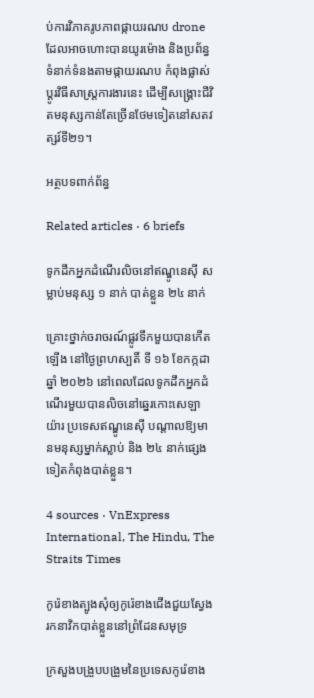ប់ការវិភាគរូបភាពផ្កាយរណប drone ដែលអាចហោះបានយូរម៉ោង និងប្រព័ន្ធទំនាក់ទំនងតាមផ្កាយរណប កំពុងផ្លាស់ប្តូរវិធីសាស្ត្រការងារនេះ ដើម្បីសង្គ្រោះជីវិតមនុស្សកាន់តែច្រើនថែមទៀតនៅសតវត្សរ៍ទី២១។

អត្ថបទពាក់ព័ន្ធ

Related articles · 6 briefs

ទូកដឹកអ្នកដំណើរលិចនៅឥណ្ឌូនេស៊ី សម្លាប់មនុស្ស ១ នាក់ បាត់ខ្លួន ២៤ នាក់

គ្រោះថ្នាក់ចរាចរណ៍ផ្លូវទឹកមួយបានកើតឡើង នៅថ្ងៃព្រហស្បតិ៍ ទី ១៦ ខែកក្កដា ឆ្នាំ ២០២៦ នៅពេលដែលទូកដឹកអ្នកដំណើរមួយបានលិចនៅឆ្នេរកោះសេឡាយ៉ារ ប្រទេសឥណ្ឌូនេស៊ី បណ្តាលឱ្យមានមនុស្សម្នាក់ស្លាប់ និង ២៤ នាក់ផ្សេងទៀតកំពុងបាត់ខ្លួន។

4 sources · VnExpress International, The Hindu, The Straits Times

កូរ៉េខាងត្បូងសុំឲ្យកូរ៉េខាងជើងជួយស្វែងរកនាវិកបាត់ខ្លួននៅព្រំដែនសមុទ្រ

ក្រសួងបង្រួបបង្រួមនៃប្រទេសកូរ៉េខាង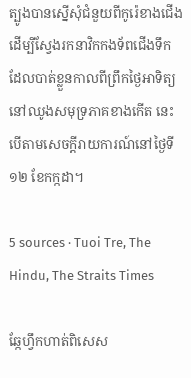ត្បូងបានស្នើសុំជំនួយពីកូរ៉េខាងជើងដើម្បីស្វែងរកនាវិកកងទ័ពជើងទឹកដែលបាត់ខ្លួនកាលពីព្រឹកថ្ងៃអាទិត្យនៅឈូងសមុទ្រភាគខាងកើត នេះបើតាមសេចក្តីរាយការណ៍នៅថ្ងៃទី១២ ខែកក្កដា។

5 sources · Tuoi Tre, The Hindu, The Straits Times

ឆ្កែហ្វឹកហាត់ពិសេស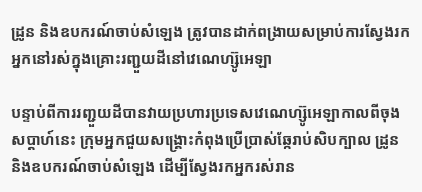ដ្រូន និងឧបករណ៍ចាប់សំឡេង ត្រូវបានដាក់ពង្រាយសម្រាប់ការស្វែងរកអ្នកនៅរស់ក្នុងគ្រោះរញ្ជួយដីនៅវេណេហ្ស៊ូអេឡា

បន្ទាប់ពីការរញ្ជួយដីបានវាយប្រហារប្រទេសវេណេហ្ស៊ូអេឡាកាលពីចុងសប្តាហ៍នេះ ក្រុមអ្នកជួយសង្គ្រោះកំពុងប្រើប្រាស់ឆ្កែរាប់សិបក្បាល ដ្រូន និងឧបករណ៍ចាប់សំឡេង ដើម្បីស្វែងរកអ្នករស់រាន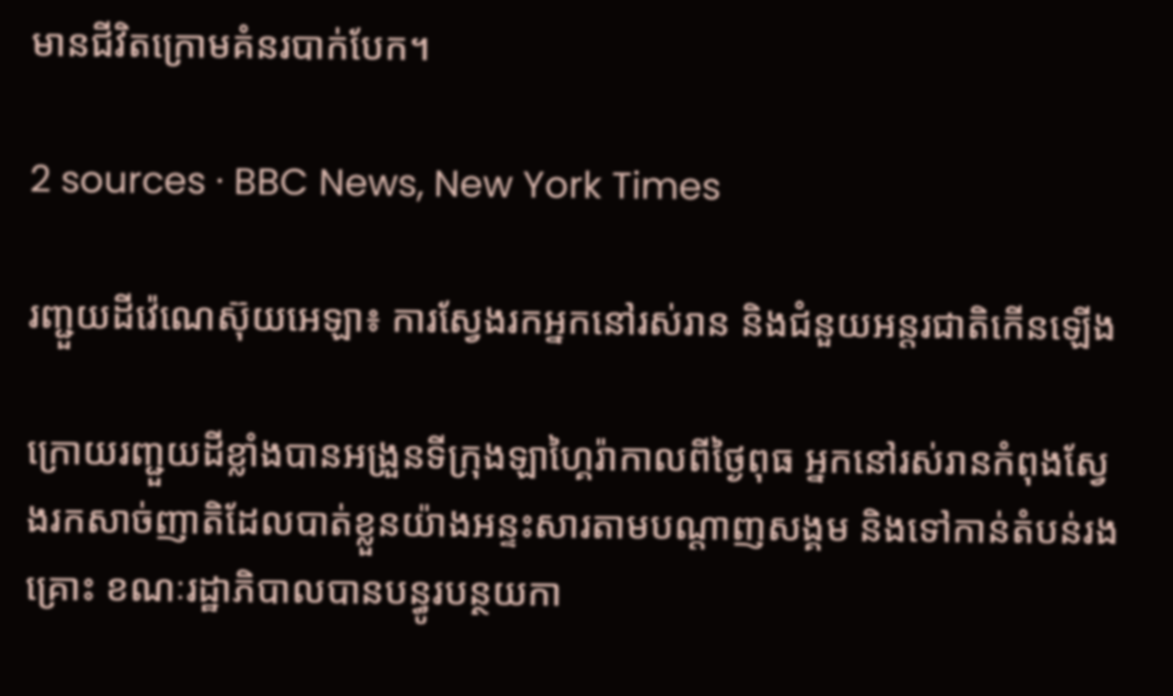មានជីវិតក្រោមគំនរបាក់បែក។

2 sources · BBC News, New York Times

រញ្ជួយដីវ៉េណេស៊ុយអេឡា៖ ការស្វែងរកអ្នកនៅរស់រាន និងជំនួយអន្តរជាតិកើនឡើង

ក្រោយរញ្ជួយដីខ្លាំងបានអង្រួនទីក្រុងឡាហ្គៃរ៉ាកាលពីថ្ងៃពុធ អ្នកនៅរស់រានកំពុងស្វែងរកសាច់ញាតិដែលបាត់ខ្លួនយ៉ាងអន្ទះសារតាមបណ្តាញសង្គម និងទៅកាន់តំបន់រងគ្រោះ ខណៈរដ្ឋាភិបាលបានបន្ធូរបន្ថយកា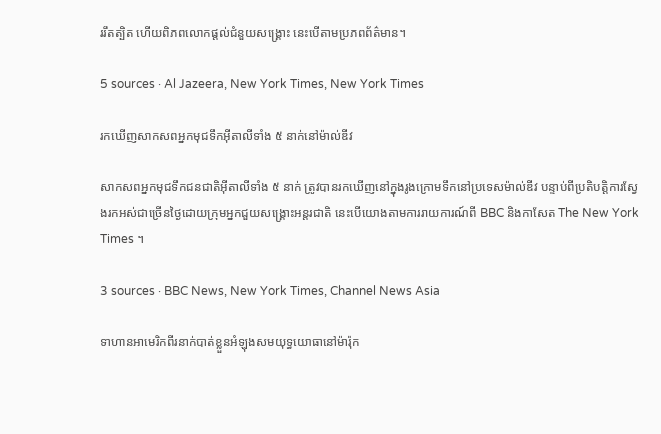ររឹតត្បិត ហើយពិភពលោកផ្តល់ជំនួយសង្គ្រោះ នេះបើតាមប្រភពព័ត៌មាន។

5 sources · Al Jazeera, New York Times, New York Times

រកឃើញសាកសពអ្នកមុជទឹកអ៊ីតាលីទាំង ៥ នាក់នៅម៉ាល់ឌីវ

សាកសពអ្នកមុជទឹកជនជាតិអ៊ីតាលីទាំង ៥ នាក់ ត្រូវបានរកឃើញនៅក្នុងរូងក្រោមទឹកនៅប្រទេសម៉ាល់ឌីវ បន្ទាប់ពីប្រតិបត្តិការស្វែងរកអស់ជាច្រើនថ្ងៃដោយក្រុមអ្នកជួយសង្គ្រោះអន្តរជាតិ នេះបើយោងតាមការរាយការណ៍ពី BBC និងកាសែត The New York Times ។

3 sources · BBC News, New York Times, Channel News Asia

ទាហានអាមេរិកពីរនាក់បាត់ខ្លួនអំឡុងសមយុទ្ធយោធានៅម៉ារ៉ុក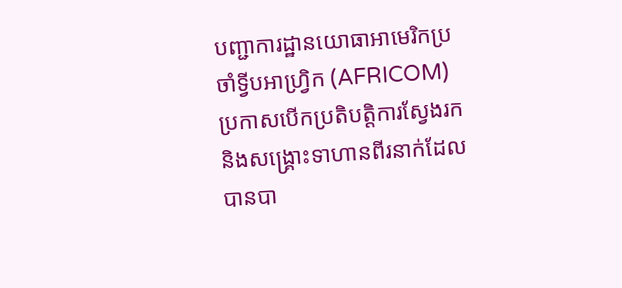បញ្ជាការដ្ឋានយោធាអាមេរិកប្រចាំទ្វីបអាហ្វ្រិក (AFRICOM) ប្រកាសបើកប្រតិបត្តិការស្វែងរក និងសង្គ្រោះទាហានពីរនាក់ដែលបានបា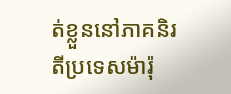ត់ខ្លួននៅភាគនិរតីប្រទេសម៉ារ៉ុ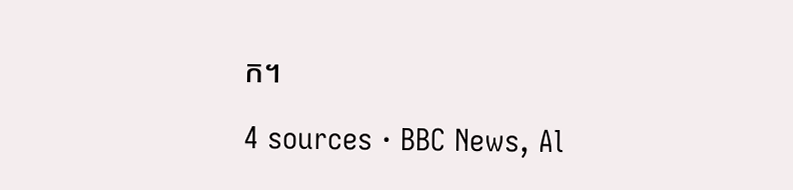ក។

4 sources · BBC News, Al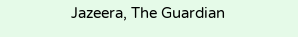Jazeera, The Guardian